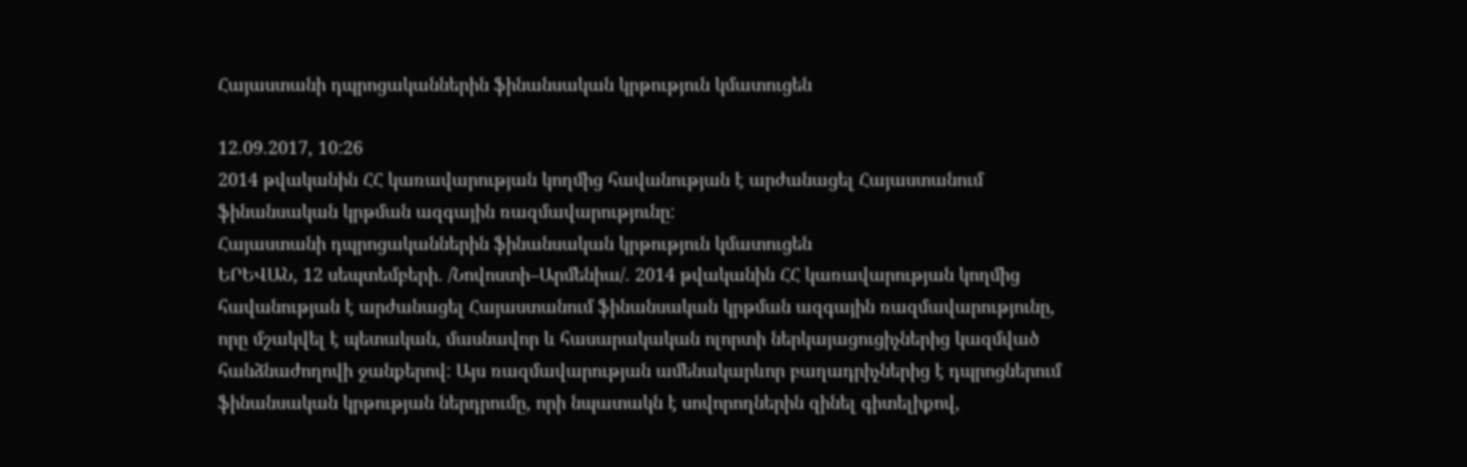Հայաստանի դպրոցականներին ֆինանսական կրթություն կմատուցեն

12.09.2017, 10:26
2014 թվականին ՀՀ կառավարության կողմից հավանության է արժանացել Հայաստանում ֆինանսական կրթման ազգային ռազմավարությունը:
Հայաստանի դպրոցականներին ֆինանսական կրթություն կմատուցեն
ԵՐԵՎԱՆ, 12 սեպտեմբերի. /Նովոստի–Արմենիա/. 2014 թվականին ՀՀ կառավարության կողմից հավանության է արժանացել Հայաստանում ֆինանսական կրթման ազգային ռազմավարությունը, որը մշակվել է պետական, մասնավոր և հասարակական ոլորտի ներկայացուցիչներից կազմված հանձնաժողովի ջանքերով: Այս ռազմավարության ամենակարևոր բաղադրիչներից է դպրոցներում ֆինանսական կրթության ներդրումը, որի նպատակն է սովորողներին զինել գիտելիքով,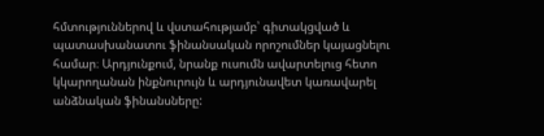հմտություններով և վստահությամբ՝ գիտակցված և պատասխանատու ֆինանսական որոշումներ կայացնելու համար։ Արդյունքում, նրանք ուսումն ավարտելուց հետո կկարողանան ինքնուրույն և արդյունավետ կառավարել անձնական ֆինանսները: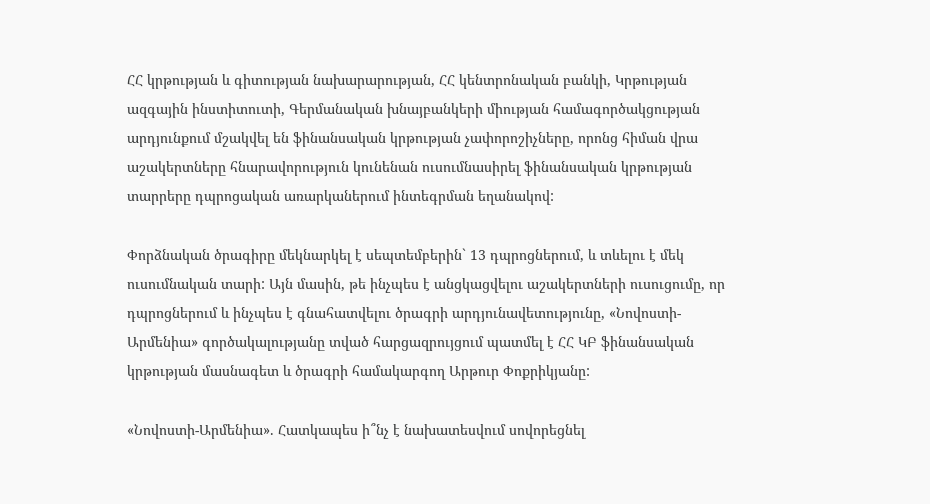ՀՀ կրթության և գիտության նախարարության, ՀՀ կենտրոնական բանկի, Կրթության ազգային ինստիտուտի, Գերմանական խնայբանկերի միության համագործակցության արդյունքում մշակվել են ֆինանսական կրթության չափորոշիչները, որոնց հիման վրա աշակերտները հնարավորություն կունենան ուսումնասիրել ֆինանսական կրթության տարրերը դպրոցական առարկաներում ինտեգրման եղանակով:

Փորձնական ծրագիրը մեկնարկել է սեպտեմբերին` 13 դպրոցներում, և տևելու է մեկ ուսումնական տարի: Այն մասին, թե ինչպես է անցկացվելու աշակերտների ուսուցումը, որ դպրոցներում և ինչպես է գնահատվելու ծրագրի արդյունավետությունը, «Նովոստի-Արմենիա» գործակալությանը տված հարցազրույցում պատմել է ՀՀ ԿԲ ֆինանսական կրթության մասնագետ և ծրագրի համակարգող Արթուր Փոքրիկյանը:

«Նովոստի-Արմենիա». Հատկապես ի՞նչ է նախատեսվում սովորեցնել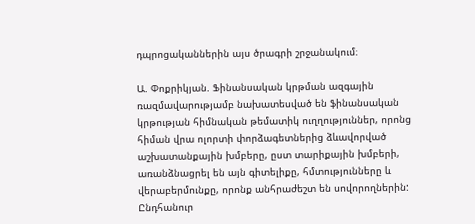դպրոցականներին այս ծրագրի շրջանակում։

Ա. Փոքրիկյան. Ֆինանսական կրթման ազգային ռազմավարությամբ նախատեսված են ֆինանսական կրթության հիմնական թեմատիկ ուղղություններ, որոնց հիման վրա ոլորտի փորձագետներից ձևավորված աշխատանքային խմբերը, ըստ տարիքային խմբերի, առանձնացրել են այն գիտելիքը, հմտությունները և վերաբերմունքը, որոնք անհրաժեշտ են սովորողներին:
Ընդհանուր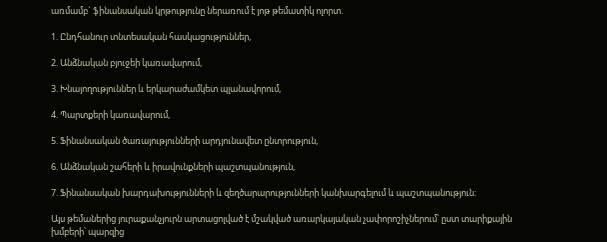առմամբ` ֆինանսական կրթությունը ներառում է յոթ թեմատիկ ոլորտ.

1. Ընդհանուր տնտեսական հասկացություններ,

2. Անձնական բյուջեի կառավարում,

3. Խնայողություններ և երկարաժամկետ պլանավորում,

4. Պարտքերի կառավարում,

5. Ֆինանսական ծառայությունների արդյունավետ ընտրություն,

6. Անձնական շահերի և իրավունքների պաշտպանություն,

7. Ֆինանսական խարդախությունների և զեղծարարությունների կանխարգելում և պաշտպանություն։

Այս թեմաներից յուրաքանչյուրն արտացոլված է մշակված առարկայական չափորոշիչներում՝ ըստ տարիքային խմբերի՝ պարզից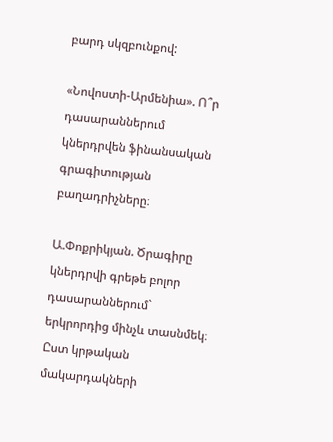բարդ սկզբունքով:

«Նովոստի-Արմենիա». Ո՞ր դասարաններում կներդրվեն ֆինանսական գրագիտության բաղադրիչները։

Ա.Փոքրիկյան. Ծրագիրը կներդրվի գրեթե բոլոր դասարաններում` երկրորդից մինչև տասնմեկ։ Ըստ կրթական մակարդակների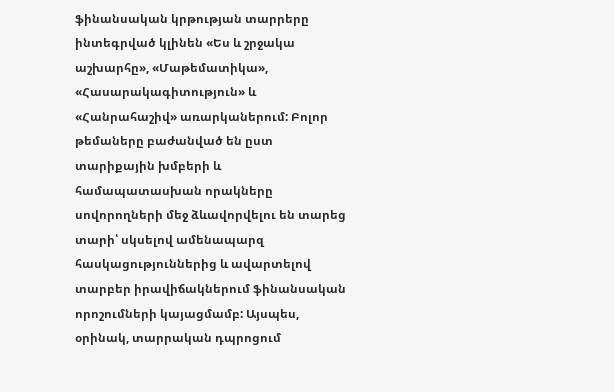ֆինանսական կրթության տարրերը ինտեգրված կլինեն «Ես և շրջակա աշխարհը», «Մաթեմատիկա», «Հասարակագիտություն» և «Հանրահաշիվ» առարկաներում: Բոլոր թեմաները բաժանված են ըստ տարիքային խմբերի և համապատասխան որակները սովորողների մեջ ձևավորվելու են տարեց տարի՝ սկսելով ամենապարզ հասկացություններից և ավարտելով տարբեր իրավիճակներում ֆինանսական որոշումների կայացմամբ: Այսպես, օրինակ, տարրական դպրոցում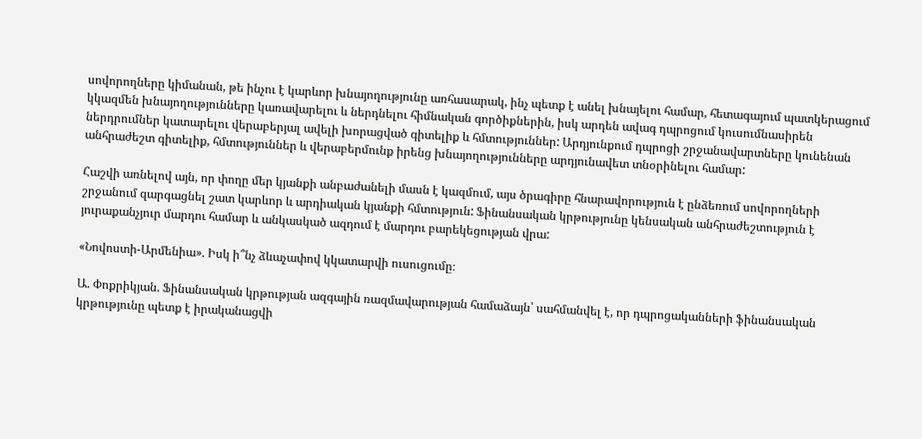սովորողները կիմանան, թե ինչու է կարևոր խնայողությունը առհասարակ, ինչ պետք է անել խնայելու համար, հետագայում պատկերացում կկազմեն խնայողությունները կառավարելու և ներդնելու հիմնական գործիքներին, իսկ արդեն ավագ դպրոցում կուսումնասիրեն ներդրումներ կատարելու վերաբերյալ ավելի խորացված գիտելիք և հմտություններ: Արդյունքում դպրոցի շրջանավարտները կունենան անհրաժեշտ գիտելիք, հմտություններ և վերաբերմունք իրենց խնայողությունները արդյունավետ տնօրինելու համար:

Հաշվի առնելով այն, որ փողը մեր կյանքի անբաժանելի մասն է կազմում, այս ծրագիրը հնարավորություն է ընձեռում սովորողների շրջանում զարգացնել շատ կարևոր և արդիական կյանքի հմտություն: Ֆինանսական կրթությունը կենսական անհրաժեշտություն է յուրաքանչյուր մարդու համար և անկասկած ազդում է մարդու բարեկեցության վրա:

«Նովոստի-Արմենիա». Իսկ ի՞նչ ձևաչափով կկատարվի ուսուցումը։

Ա. Փոքրիկյան. Ֆինանսական կրթության ազգային ռազմավարության համաձայն՝ սահմանվել է, որ դպրոցականների ֆինանսական կրթությունը պետք է իրականացվի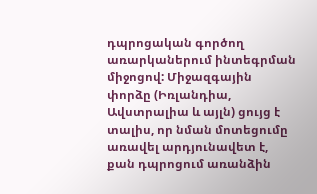դպրոցական գործող առարկաներում ինտեգրման միջոցով: Միջազգային փորձը (Իռլանդիա, Ավստրալիա և այլն) ցույց է տալիս, որ նման մոտեցումը առավել արդյունավետ է, քան դպրոցում առանձին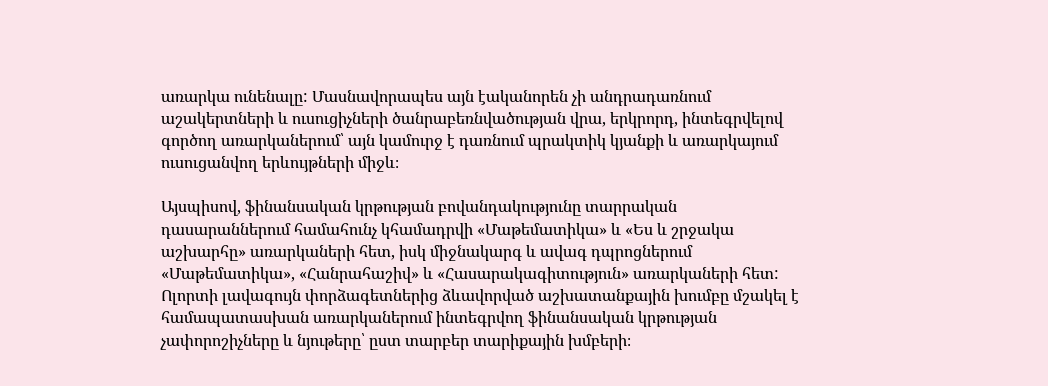առարկա ունենալը: Մասնավորապես այն էականորեն չի անդրադառնում աշակերտների և ուսուցիչների ծանրաբեռնվածության վրա, երկրորդ, ինտեգրվելով գործող առարկաներում՝ այն կամուրջ է դառնում պրակտիկ կյանքի և առարկայում ուսուցանվող երևույթների միջև։

Այսպիսով, ֆինանսական կրթության բովանդակությունը տարրական դասարաններում համահունչ կհամադրվի «Մաթեմատիկա» և «Ես և շրջակա աշխարհը» առարկաների հետ, իսկ միջնակարգ և ավագ դպրոցներում «Մաթեմատիկա», «Հանրահաշիվ» և «Հասարակագիտություն» առարկաների հետ: Ոլորտի լավագույն փորձագետներից ձևավորված աշխատանքային խումբը մշակել է համապատասխան առարկաներում ինտեգրվող ֆինանսական կրթության չափորոշիչները և նյութերը՝ ըստ տարբեր տարիքային խմբերի։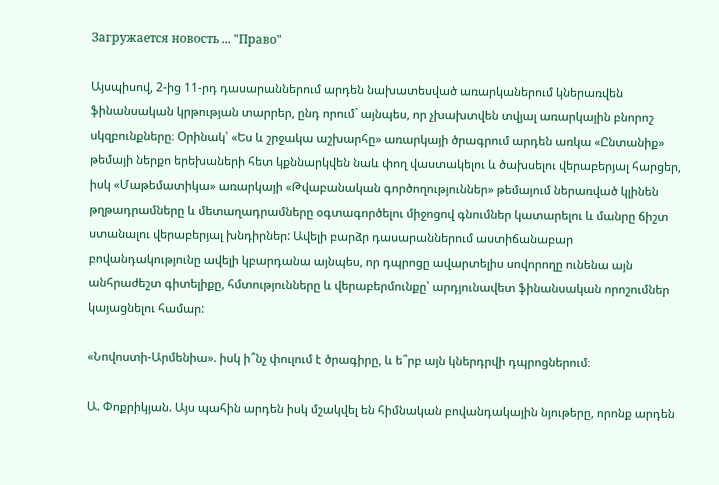Загружается новость ... "Право"

Այսպիսով, 2-ից 11-րդ դասարաններում արդեն նախատեսված առարկաներում կներառվեն ֆինանսական կրթության տարրեր, ընդ որում` այնպես, որ չխախտվեն տվյալ առարկային բնորոշ սկզբունքները։ Օրինակ՝ «Ես և շրջակա աշխարհը» առարկայի ծրագրում արդեն առկա «Ընտանիք» թեմայի ներքո երեխաների հետ կքննարկվեն նաև փող վաստակելու և ծախսելու վերաբերյալ հարցեր, իսկ «Մաթեմատիկա» առարկայի «Թվաբանական գործողություններ» թեմայում ներառված կլինեն թղթադրամները և մետաղադրամները օգտագործելու միջոցով գնումներ կատարելու և մանրը ճիշտ ստանալու վերաբերյալ խնդիրներ: Ավելի բարձր դասարաններում աստիճանաբար բովանդակությունը ավելի կբարդանա այնպես, որ դպրոցը ավարտելիս սովորողը ունենա այն անհրաժեշտ գիտելիքը, հմտությունները և վերաբերմունքը՝ արդյունավետ ֆինանսական որոշումներ կայացնելու համար:

«Նովոստի-Արմենիա». իսկ ի՞նչ փուլում է ծրագիրը, և ե՞րբ այն կներդրվի դպրոցներում։

Ա. Փոքրիկյան. Այս պահին արդեն իսկ մշակվել են հիմնական բովանդակային նյութերը, որոնք արդեն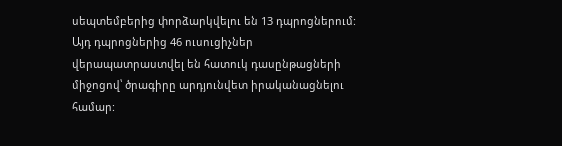սեպտեմբերից փորձարկվելու են 13 դպրոցներում: Այդ դպրոցներից 46 ուսուցիչներ վերապատրաստվել են հատուկ դասընթացների միջոցով՝ ծրագիրը արդյունվետ իրականացնելու համար: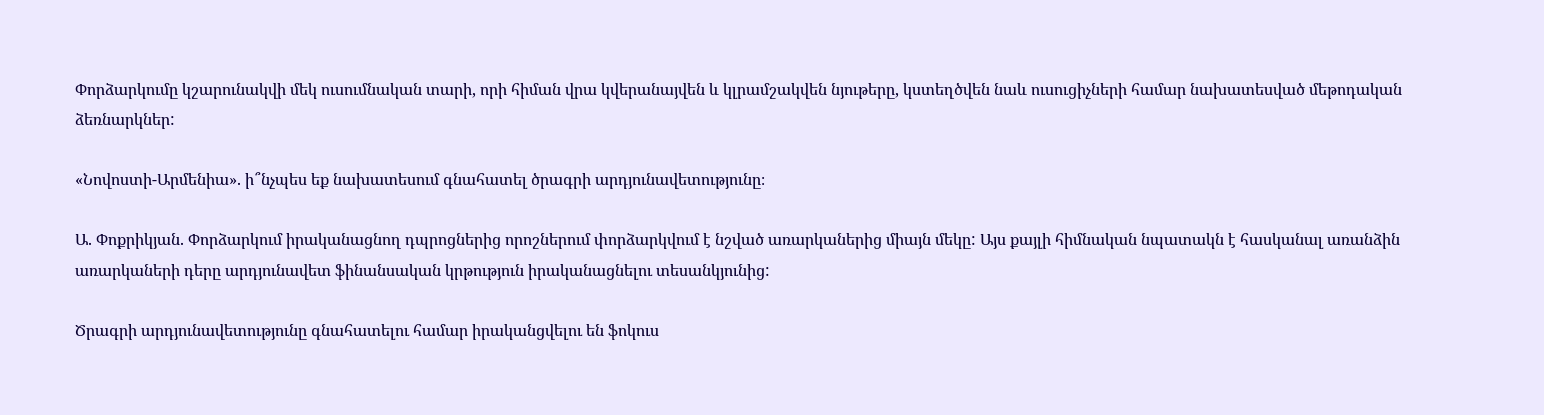Փորձարկումը կշարունակվի մեկ ուսումնական տարի, որի հիման վրա կվերանայվեն և կլրամշակվեն նյութերը, կստեղծվեն նաև ուսուցիչների համար նախատեսված մեթոդական ձեռնարկներ:

«Նովոստի-Արմենիա». ի՞նչպես եք նախատեսում գնահատել ծրագրի արդյունավետությունը։

Ա. Փոքրիկյան. Փորձարկում իրականացնող դպրոցներից որոշներում փորձարկվում է նշված առարկաներից միայն մեկը: Այս քայլի հիմնական նպատակն է հասկանալ առանձին առարկաների դերը արդյունավետ ֆինանսական կրթություն իրականացնելու տեսանկյունից:

Ծրագրի արդյունավետությունը գնահատելու համար իրականցվելու են ֆոկուս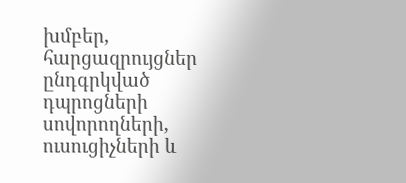խմբեր, հարցազրույցներ ընդգրկված դպրոցների սովորողների, ուսուցիչների և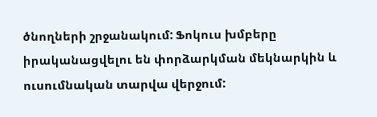ծնողների շրջանակում: Ֆոկուս խմբերը իրականացվելու են փորձարկման մեկնարկին և ուսումնական տարվա վերջում: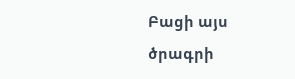Բացի այս ծրագրի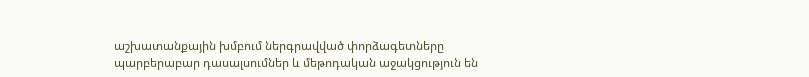աշխատանքային խմբում ներգրավված փորձագետները պարբերաբար դասալսումներ և մեթոդական աջակցություն են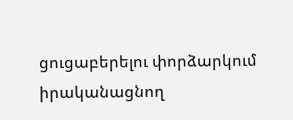ցուցաբերելու փորձարկում իրականացնող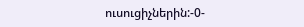ուսուցիչներին:-0-